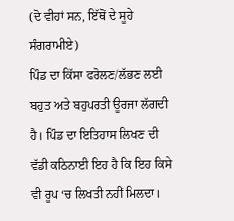(ਦੋ ਵੀਹਾਂ ਸਨ, ਇੱਥੋਂ ਦੇ ਸੂਹੇ ਸੰਗਰਾਮੀਏ)
ਪਿੰਡ ਦਾ ਕਿੱਸਾ ਫਰੋਲਣ/ਲੱਭਣ ਲਈ ਬਹੁਤ ਅਤੇ ਬਹੁਪਰਤੀ ਊਰਜਾ ਲੱਗਦੀ ਹੈ। ਪਿੰਡ ਦਾ ਇਤਿਹਾਸ ਲਿਖਣ ਦੀ ਵੱਡੀ ਕਠਿਨਾਈ ਇਹ ਹੈ ਕਿ ਇਹ ਕਿਸੇ ਵੀ ਰੂਪ ‘ਚ ਲਿਖਤੀ ਨਹੀਂ ਮਿਲਦਾ।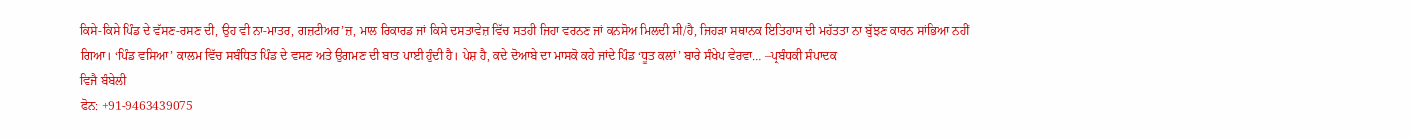ਕਿਸੇ-ਕਿਸੇ ਪਿੰਡ ਦੇ ਵੱਸਣ-ਰਸਣ ਦੀ, ਉਹ ਵੀ ਨਾ-ਮਾਤਰ, ਗਜ਼ਟੀਅਰ’ਜ਼, ਮਾਲ ਰਿਕਾਰਡ ਜਾਂ ਕਿਸੇ ਦਸਤਾਵੇਜ਼ ਵਿੱਚ ਸਤਹੀ ਜਿਹਾ ਵਰਨਣ ਜਾਂ ਕਨਸੋਅ ਮਿਲਦੀ ਸੀ/ਹੈ, ਜਿਹੜਾ ਸਥਾਨਕ ਇਤਿਹਾਸ ਦੀ ਮਹੱਤਤਾ ਨਾ ਬੁੱਝਣ ਕਾਰਨ ਸਾਂਭਿਆ ਨਹੀਂ ਗਿਆ। ‘ਪਿੰਡ ਵਸਿਆ’ ਕਾਲਮ ਵਿੱਚ ਸਬੰਧਿਤ ਪਿੰਡ ਦੇ ਵਸਣ ਅਤੇ ਉਗਮਣ ਦੀ ਬਾਤ ਪਾਈ ਹੁੰਦੀ ਹੈ। ਪੇਸ਼ ਹੈ, ਕਦੇ ਦੋਆਬੇ ਦਾ ਮਾਸਕੋ ਕਹੇ ਜਾਂਦੇ ਪਿੰਡ ‘ਧੂਤ ਕਲਾਂ’ ਬਾਰੇ ਸੰਖੇਪ ਵੇਰਵਾ… –ਪ੍ਰਬੰਧਕੀ ਸੰਪਾਦਕ
ਵਿਜੈ ਬੰਬੇਲੀ
ਫੋਨ: +91-9463439075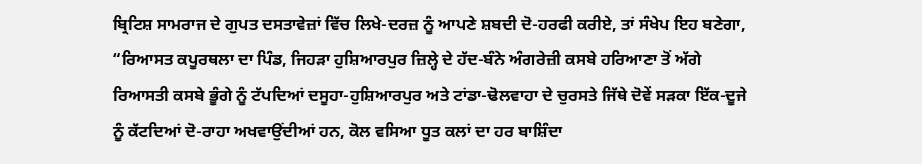ਬ੍ਰਿਟਿਸ਼ ਸਾਮਰਾਜ ਦੇ ਗੁਪਤ ਦਸਤਾਵੇਜ਼ਾਂ ਵਿੱਚ ਲਿਖੇ-ਦਰਜ਼ ਨੂੰ ਆਪਣੇ ਸ਼ਬਦੀ ਦੋ-ਹਰਫੀ ਕਰੀਏ, ਤਾਂ ਸੰਖੇਪ ਇਹ ਬਣੇਗਾ, “ਰਿਆਸਤ ਕਪੂਰਥਲਾ ਦਾ ਪਿੰਡ, ਜਿਹੜਾ ਹੁਸ਼ਿਆਰਪੁਰ ਜ਼ਿਲ੍ਹੇ ਦੇ ਹੱਦ-ਬੰਨੇ ਅੰਗਰੇਜ਼ੀ ਕਸਬੇ ਹਰਿਆਣਾ ਤੋਂ ਅੱਗੇ ਰਿਆਸਤੀ ਕਸਬੇ ਭੂੰਗੇ ਨੂੰ ਟੱਪਦਿਆਂ ਦਸੂਹਾ-ਹੁਸ਼ਿਆਰਪੁਰ ਅਤੇ ਟਾਂਡਾ-ਢੋਲਵਾਹਾ ਦੇ ਚੁਰਸਤੇ ਜਿੱਥੇ ਦੋਵੇਂ ਸੜਕਾ ਇੱਕ-ਦੂਜੇ ਨੂੰ ਕੱਟਦਿਆਂ ਦੋ-ਰਾਹਾ ਅਖਵਾਉਂਦੀਆਂ ਹਨ, ਕੋਲ ਵਸਿਆ ਧੂਤ ਕਲਾਂ ਦਾ ਹਰ ਬਾਸ਼ਿੰਦਾ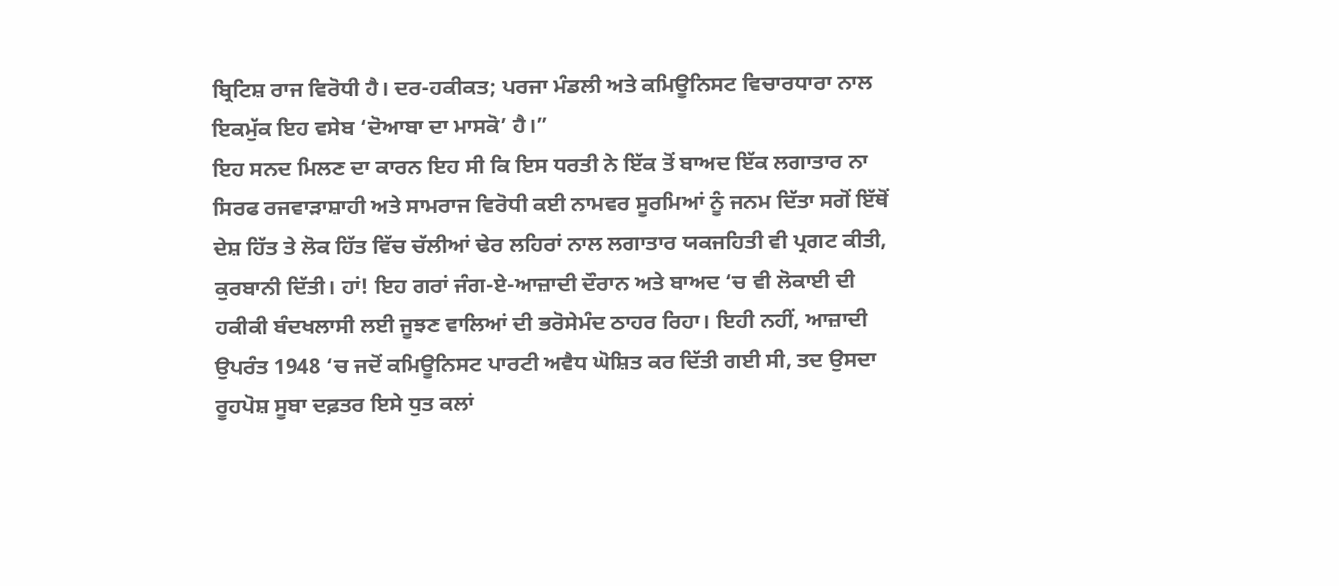ਬ੍ਰਿਟਿਸ਼ ਰਾਜ ਵਿਰੋਧੀ ਹੈ। ਦਰ-ਹਕੀਕਤ; ਪਰਜਾ ਮੰਡਲੀ ਅਤੇ ਕਮਿਊਨਿਸਟ ਵਿਚਾਰਧਾਰਾ ਨਾਲ ਇਕਮੁੱਕ ਇਹ ਵਸੇਬ ‘ਦੋਆਬਾ ਦਾ ਮਾਸਕੋ’ ਹੈ।”
ਇਹ ਸਨਦ ਮਿਲਣ ਦਾ ਕਾਰਨ ਇਹ ਸੀ ਕਿ ਇਸ ਧਰਤੀ ਨੇ ਇੱਕ ਤੋਂ ਬਾਅਦ ਇੱਕ ਲਗਾਤਾਰ ਨਾ ਸਿਰਫ ਰਜਵਾੜਾਸ਼ਾਹੀ ਅਤੇ ਸਾਮਰਾਜ ਵਿਰੋਧੀ ਕਈ ਨਾਮਵਰ ਸੂਰਮਿਆਂ ਨੂੰ ਜਨਮ ਦਿੱਤਾ ਸਗੋਂ ਇੱਥੋਂ ਦੇਸ਼ ਹਿੱਤ ਤੇ ਲੋਕ ਹਿੱਤ ਵਿੱਚ ਚੱਲੀਆਂ ਢੇਰ ਲਹਿਰਾਂ ਨਾਲ ਲਗਾਤਾਰ ਯਕਜਹਿਤੀ ਵੀ ਪ੍ਰਗਟ ਕੀਤੀ, ਕੁਰਬਾਨੀ ਦਿੱਤੀ। ਹਾਂ! ਇਹ ਗਰਾਂ ਜੰਗ-ਏ-ਆਜ਼ਾਦੀ ਦੌਰਾਨ ਅਤੇ ਬਾਅਦ ‘ਚ ਵੀ ਲੋਕਾਈ ਦੀ ਹਕੀਕੀ ਬੰਦਖਲਾਸੀ ਲਈ ਜੂਝਣ ਵਾਲਿਆਂ ਦੀ ਭਰੋਸੇਮੰਦ ਠਾਹਰ ਰਿਹਾ। ਇਹੀ ਨਹੀਂ, ਆਜ਼ਾਦੀ ਉਪਰੰਤ 1948 ‘ਚ ਜਦੋਂ ਕਮਿਊਨਿਸਟ ਪਾਰਟੀ ਅਵੈਧ ਘੋਸ਼ਿਤ ਕਰ ਦਿੱਤੀ ਗਈ ਸੀ, ਤਦ ਉਸਦਾ ਰੂਹਪੋਸ਼ ਸੂਬਾ ਦਫ਼ਤਰ ਇਸੇ ਧੁਤ ਕਲਾਂ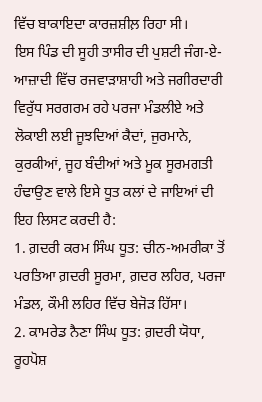ਵਿੱਚ ਬਾਕਾਇਦਾ ਕਾਰਜ਼ਸ਼ੀਲ਼ ਰਿਹਾ ਸੀ।
ਇਸ ਪਿੰਡ ਦੀ ਸੂਹੀ ਤਾਸੀਰ ਦੀ ਪੁਸ਼ਟੀ ਜੰਗ-ਏ-ਆਜ਼ਾਦੀ ਵਿੱਚ ਰਜਵਾੜਾਸ਼ਾਹੀ ਅਤੇ ਜਗੀਰਦਾਰੀ ਵਿਰੁੱਧ ਸਰਗਰਮ ਰਹੇ ਪਰਜਾ ਮੰਡਲੀਏ ਅਤੇ ਲੋਕਾਈ ਲਈ ਜੂਝਦਿਆਂ ਕੈਦਾਂ, ਜੁਰਮਾਨੇ, ਕੁਰਕੀਆਂ, ਜੂਹ ਬੰਦੀਆਂ ਅਤੇ ਮੂਕ ਸੂਰਮਗਤੀ ਹੰਢਾਉਣ ਵਾਲੇ ਇਸੇ ਧੂਤ ਕਲਾਂ ਦੇ ਜਾਇਆਂ ਦੀ ਇਹ ਲਿਸਟ ਕਰਦੀ ਹੈ:
1. ਗ਼ਦਰੀ ਕਰਮ ਸਿੰਘ ਧੂਤ: ਚੀਨ-ਅਮਰੀਕਾ ਤੋਂ ਪਰਤਿਆ ਗ਼ਦਰੀ ਸੂਰਮਾ, ਗ਼ਦਰ ਲਹਿਰ, ਪਰਜਾ ਮੰਡਲ, ਕੌਮੀ ਲਹਿਰ ਵਿੱਚ ਬੇਜੋੜ ਹਿੱਸਾ।
2. ਕਾਮਰੇਡ ਨੈਣਾ ਸਿੰਘ ਧੂਤ: ਗ਼ਦਰੀ ਯੋਧਾ, ਰੂਹਪੋਸ਼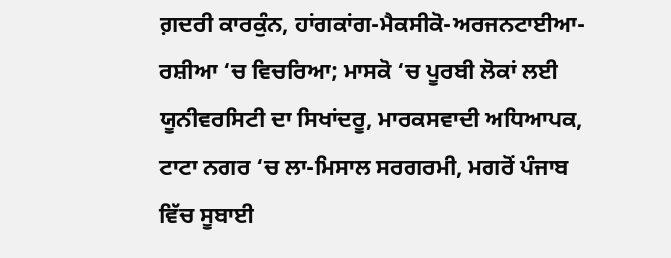ਗ਼ਦਰੀ ਕਾਰਕੁੰਨ, ਹਾਂਗਕਾਂਗ-ਮੈਕਸੀਕੋ-ਅਰਜਨਟਾਈਆ-ਰਸ਼ੀਆ ‘ਚ ਵਿਚਰਿਆ; ਮਾਸਕੋ ‘ਚ ਪੂਰਬੀ ਲੋਕਾਂ ਲਈ ਯੂਨੀਵਰਸਿਟੀ ਦਾ ਸਿਖਾਂਦਰੂ, ਮਾਰਕਸਵਾਦੀ ਅਧਿਆਪਕ, ਟਾਟਾ ਨਗਰ ‘ਚ ਲਾ-ਮਿਸਾਲ ਸਰਗਰਮੀ, ਮਗਰੋਂ ਪੰਜਾਬ ਵਿੱਚ ਸੂਬਾਈ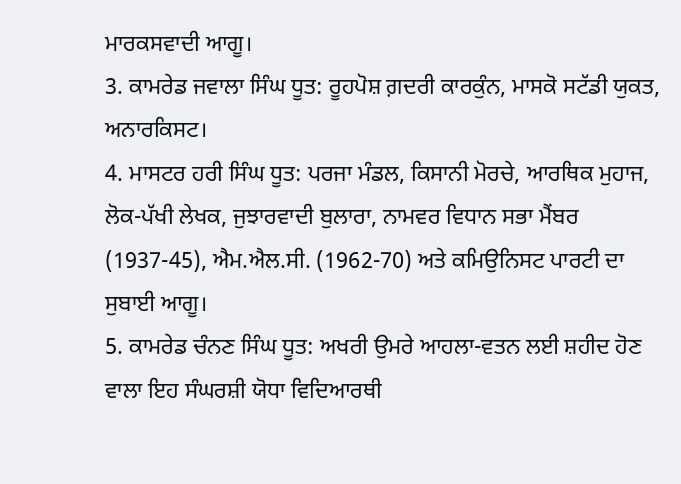ਮਾਰਕਸਵਾਦੀ ਆਗੂ।
3. ਕਾਮਰੇਡ ਜਵਾਲਾ ਸਿੰਘ ਧੂਤ: ਰੂਹਪੋਸ਼ ਗ਼ਦਰੀ ਕਾਰਕੁੰਨ, ਮਾਸਕੋ ਸਟੱਡੀ ਯੁਕਤ, ਅਨਾਰਕਿਸਟ।
4. ਮਾਸਟਰ ਹਰੀ ਸਿੰਘ ਧੂਤ: ਪਰਜਾ ਮੰਡਲ, ਕਿਸਾਨੀ ਮੋਰਚੇ, ਆਰਥਿਕ ਮੁਹਾਜ, ਲੋਕ-ਪੱਖੀ ਲੇਖਕ, ਜੁਝਾਰਵਾਦੀ ਬੁਲਾਰਾ, ਨਾਮਵਰ ਵਿਧਾਨ ਸਭਾ ਮੈਂਬਰ (1937-45), ਐਮ.ਐਲ.ਸੀ. (1962-70) ਅਤੇ ਕਮਿਉਨਿਸਟ ਪਾਰਟੀ ਦਾ ਸੁਬਾਈ ਆਗੂ।
5. ਕਾਮਰੇਡ ਚੰਨਣ ਸਿੰਘ ਧੂਤ: ਅਖਰੀ ਉਮਰੇ ਆਹਲਾ-ਵਤਨ ਲਈ ਸ਼ਹੀਦ ਹੋਣ ਵਾਲਾ ਇਹ ਸੰਘਰਸ਼ੀ ਯੋਧਾ ਵਿਦਿਆਰਥੀ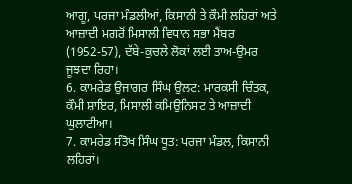ਆਗੂ, ਪਰਜਾ ਮੰਡਲੀਆਂ, ਕਿਸਾਨੀ ਤੇ ਕੌਮੀ ਲਹਿਰਾਂ ਅਤੇ ਆਜ਼ਾਦੀ ਮਗਰੋਂ ਮਿਸਾਲੀ ਵਿਧਾਨ ਸਭਾ ਮੈਂਬਰ (1952-57), ਦੱਬੇ-ਕੁਚਲੇ ਲੋਕਾਂ ਲਈ ਤਾਅ-ਉਮਰ ਜੂਝਦਾ ਰਿਹਾ।
6. ਕਾਮਰੇਡ ਉਜਾਗਰ ਸਿੰਘ ਉਲਟ: ਮਾਰਕਸੀ ਚਿੰਤਕ, ਕੌਮੀ ਸ਼ਾਇਰ, ਮਿਸਾਲੀ ਕਮਿਉਨਿਸਟ ਤੇ ਆਜ਼ਾਦੀ ਘੁਲਾਟੀਆ।
7. ਕਾਮਰੇਡ ਸੰਤੋਖ ਸਿੰਘ ਧੂਤ: ਪਰਜਾ ਮੰਡਲ, ਕਿਸਾਨੀ ਲਹਿਰਾਂ।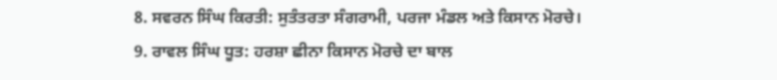8. ਸਵਰਨ ਸਿੰਘ ਕਿਰਤੀ: ਸੁਤੰਤਰਤਾ ਸੰਗਰਾਮੀ, ਪਰਜਾ ਮੰਡਲ ਅਤੇ ਕਿਸਾਨ ਮੋਰਚੇ।
9. ਰਾਵਲ ਸਿੰਘ ਧੂਤ: ਹਰਸ਼ਾ ਛੀਨਾ ਕਿਸਾਨ ਮੋਰਚੇ ਦਾ ਬਾਲ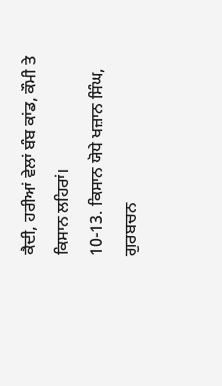ਕੈਦੀ, ਹਰੀਆਂ ਵੇਲਾਂ ਬੰਬ ਕਾਂਡ, ਕੌਮੀ ਤੇ ਕਿਸਾਨ ਲਹਿਰਾਂ।
10-13. ਕਿਸਾਨ ਯੋਧੇ ਖਜ਼ਾਨ ਸਿੰਘ, ਗੁਰਬਚਨ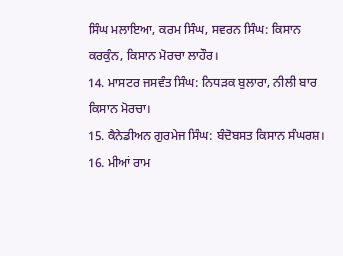ਸਿੰਘ ਮਲਾਇਆ, ਕਰਮ ਸਿੰਘ, ਸਵਰਨ ਸਿੰਘ: ਕਿਸਾਨ ਕਰਕੁੰਨ, ਕਿਸਾਨ ਮੋਰਚਾ ਲਾਹੌਰ।
14. ਮਾਸਟਰ ਜਸਵੰਤ ਸਿੰਘ: ਨਿਧੜਕ ਬੁਲਾਰਾ, ਨੀਲੀ ਬਾਰ ਕਿਸਾਨ ਮੋਰਚਾ।
15. ਕੈਨੇਡੀਅਨ ਗੁਰਮੇਜ ਸਿੰਘ: ਬੰਦੋਬਸਤ ਕਿਸਾਨ ਸੰਘਰਸ਼।
16. ਮੀਆਂ ਰਾਮ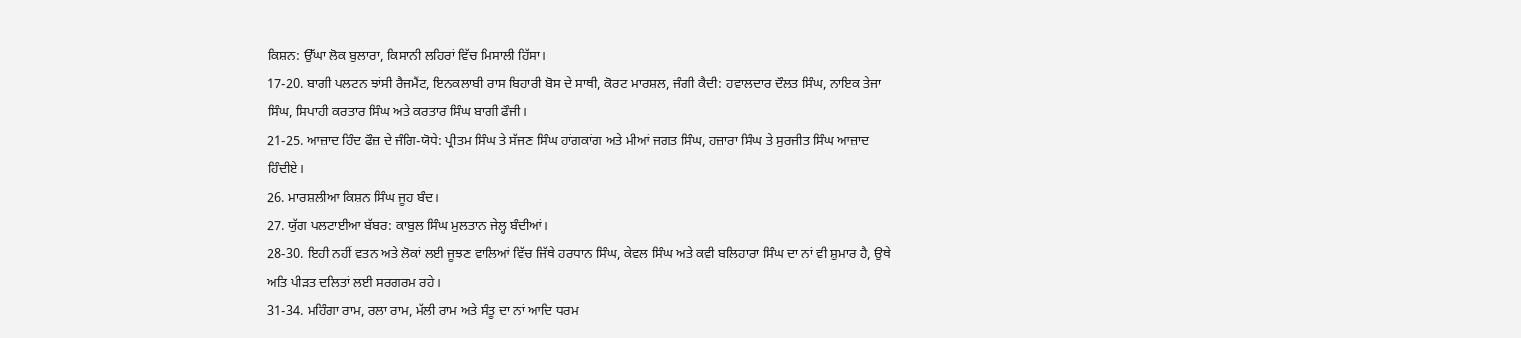ਕਿਸ਼ਨ: ਉੱਘਾ ਲੋਕ ਬੁਲਾਰਾ, ਕਿਸਾਨੀ ਲਹਿਰਾਂ ਵਿੱਚ ਮਿਸਾਲੀ ਹਿੱਸਾ।
17-20. ਬਾਗੀ ਪਲਟਨ ਝਾਂਸੀ ਰੈਜਮੈਂਟ, ਇਨਕਲਾਬੀ ਰਾਸ ਬਿਹਾਰੀ ਬੋਸ ਦੇ ਸਾਥੀ, ਕੋਰਟ ਮਾਰਸ਼ਲ, ਜੰਗੀ ਕੈਦੀ: ਹਵਾਲਦਾਰ ਦੌਲਤ ਸਿੰਘ, ਨਾਇਕ ਤੇਜਾ ਸਿੰਘ, ਸਿਪਾਹੀ ਕਰਤਾਰ ਸਿੰਘ ਅਤੇ ਕਰਤਾਰ ਸਿੰਘ ਬਾਗੀ ਫੌਜੀ।
21-25. ਆਜ਼ਾਦ ਹਿੰਦ ਫੌਜ਼ ਦੇ ਜੰਗਿ-ਯੋਧੇ: ਪ੍ਰੀਤਮ ਸਿੰਘ ਤੇ ਸੱਜਣ ਸਿੰਘ ਹਾਂਗਕਾਂਗ ਅਤੇ ਮੀਆਂ ਜਗਤ ਸਿੰਘ, ਹਜ਼ਾਰਾ ਸਿੰਘ ਤੇ ਸੁਰਜੀਤ ਸਿੰਘ ਆਜ਼ਾਦ ਹਿੰਦੀਏ।
26. ਮਾਰਸ਼ਲੀਆ ਕਿਸ਼ਨ ਸਿੰਘ ਜੂਹ ਬੰਦ।
27. ਯੁੱਗ ਪਲਟਾਈਆ ਬੱਬਰ: ਕਾਬੁਲ ਸਿੰਘ ਮੁਲਤਾਨ ਜੇਲ੍ਹ ਬੰਦੀਆਂ।
28-30. ਇਹੀ ਨਹੀਂ ਵਤਨ ਅਤੇ ਲੋਕਾਂ ਲਈ ਜੂਝਣ ਵਾਲਿਆਂ ਵਿੱਚ ਜਿੱਥੇ ਹਰਧਾਨ ਸਿੰਘ, ਕੇਵਲ ਸਿੰਘ ਅਤੇ ਕਵੀ ਬਲਿਹਾਰਾ ਸਿੰਘ ਦਾ ਨਾਂ ਵੀ ਸ਼ੁਮਾਰ ਹੈ, ਉਥੇ ਅਤਿ ਪੀੜਤ ਦਲਿਤਾਂ ਲਈ ਸਰਗਰਮ ਰਹੇ।
31-34. ਮਹਿੰਗਾ ਰਾਮ, ਰਲਾ ਰਾਮ, ਮੱਲੀ ਰਾਮ ਅਤੇ ਸੰਤੂ ਦਾ ਨਾਂ ਆਦਿ ਧਰਮ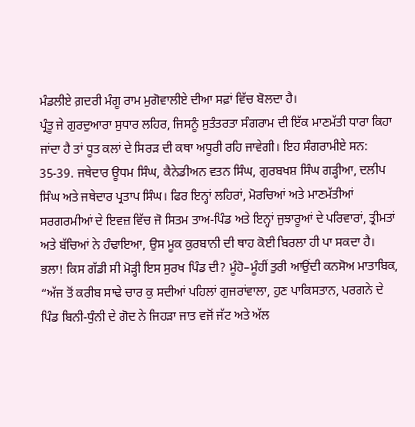ਮੰਡਲੀਏ ਗ਼ਦਰੀ ਮੰਗੂ ਰਾਮ ਮੁਗੋਵਾਲੀਏ ਦੀਆ ਸਫ਼ਾਂ ਵਿੱਚ ਬੋਲਦਾ ਹੈ।
ਪ੍ਰੰਤੂ ਜੇ ਗੁਰਦੁਆਰਾ ਸੁਧਾਰ ਲਹਿਰ, ਜਿਸਨੂੰ ਸੁਤੰਤਰਤਾ ਸੰਗਰਾਮ ਦੀ ਇੱਕ ਮਾਣਮੱਤੀ ਧਾਰਾ ਕਿਹਾ ਜਾਂਦਾ ਹੈ ਤਾਂ ਧੂਤ ਕਲਾਂ ਦੇ ਸਿਰੜ ਦੀ ਕਥਾ ਅਧੂਰੀ ਰਹਿ ਜਾਵੇਗੀ। ਇਹ ਸੰਗਰਾਮੀਏ ਸਨ:
35-39. ਜਥੇਦਾਰ ਊਧਮ ਸਿੰਘ, ਕੈਨੇਡੀਅਨ ਵਤਨ ਸਿੰਘ, ਗੁਰਬਖਸ਼ ਸਿੰਘ ਗੜ੍ਹੀਆ, ਦਲੀਪ ਸਿੰਘ ਅਤੇ ਜਥੇਦਾਰ ਪ੍ਰਤਾਪ ਸਿੰਘ। ਫਿਰ ਇਨ੍ਹਾਂ ਲਹਿਰਾਂ, ਮੋਰਚਿਆਂ ਅਤੇ ਮਾਣਮੱਤੀਆਂ ਸਰਗਰਮੀਆਂ ਦੇ ਇਵਜ਼ ਵਿੱਚ ਜੋ ਸਿਤਮ ਤਾਅ-ਪਿੰਡ ਅਤੇ ਇਨ੍ਹਾਂ ਜੁਝਾਰੂਆਂ ਦੇ ਪਰਿਵਾਰਾਂ, ਤ੍ਰੀਮਤਾਂ ਅਤੇ ਬੱਚਿਆਂ ਨੇ ਹੰਢਾਇਆ, ਉਸ ਮੂਕ ਕੁਰਬਾਨੀ ਦੀ ਥਾਹ ਕੋਈ ਬਿਰਲਾ ਹੀ ਪਾ ਸਕਦਾ ਹੈ।
ਭਲਾ! ਕਿਸ ਗੱਡੀ ਸੀ ਮੋੜ੍ਹੀ ਇਸ ਸੁਰਖ ਪਿੰਡ ਦੀ? ਮੂੰਹੋ–ਮੂੰਹੀਂ ਤੁਰੀ ਆਉਂਦੀ ਕਨਸੋਅ ਮਾਤਾਬਿਕ, “ਅੱਜ ਤੋਂ ਕਰੀਬ ਸਾਢੇ ਚਾਰ ਕੁ ਸਦੀਆਂ ਪਹਿਲਾਂ ਗੁਜਰਾਂਵਾਲਾ, ਹੁਣ ਪਾਕਿਸਤਾਨ, ਪਰਗਨੇ ਦੇ ਪਿੰਡ ਬਿਨੀ-ਧੁੰਨੀ ਦੇ ਗੋਦ ਨੇ ਜਿਹੜਾ ਜਾਤ ਵਜੋਂ ਜੱਟ ਅਤੇ ਅੱਲ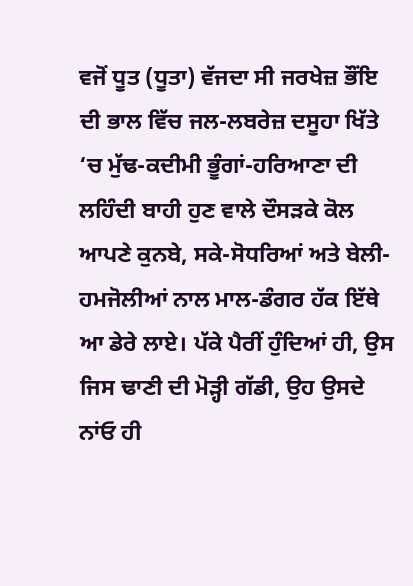ਵਜੋਂ ਧੂਤ (ਧੂਤਾ) ਵੱਜਦਾ ਸੀ ਜਰਖੇਜ਼ ਭੌਂਇ ਦੀ ਭਾਲ ਵਿੱਚ ਜਲ-ਲਬਰੇਜ਼ ਦਸੂਹਾ ਖਿੱਤੇ ‘ਚ ਮੁੱਢ-ਕਦੀਮੀ ਭੂੰਗਾਂ-ਹਰਿਆਣਾ ਦੀ ਲਹਿੰਦੀ ਬਾਹੀ ਹੁਣ ਵਾਲੇ ਦੌਸੜਕੇ ਕੋਲ ਆਪਣੇ ਕੁਨਬੇ, ਸਕੇ-ਸੋਧਰਿਆਂ ਅਤੇ ਬੇਲੀ-ਹਮਜੋਲੀਆਂ ਨਾਲ ਮਾਲ-ਡੰਗਰ ਹੱਕ ਇੱਥੇ ਆ ਡੇਰੇ ਲਾਏ। ਪੱਕੇ ਪੈਰੀਂ ਹੁੰਦਿਆਂ ਹੀ, ਉਸ ਜਿਸ ਢਾਣੀ ਦੀ ਮੋੜ੍ਹੀ ਗੱਡੀ, ਉਹ ਉਸਦੇ ਨਾਂਓ ਹੀ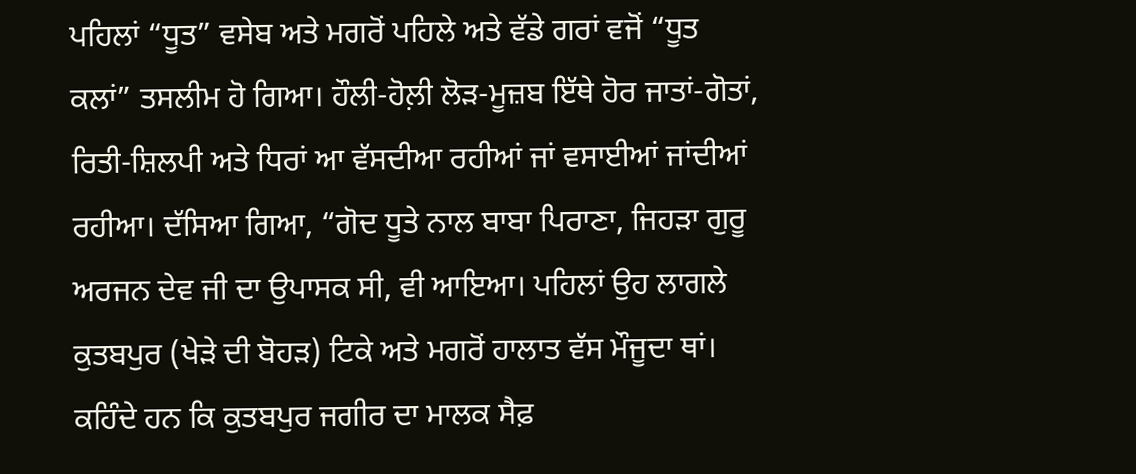ਪਹਿਲਾਂ “ਧੂਤ” ਵਸੇਬ ਅਤੇ ਮਗਰੋਂ ਪਹਿਲੇ ਅਤੇ ਵੱਡੇ ਗਰਾਂ ਵਜੋਂ “ਧੂਤ ਕਲਾਂ” ਤਸਲੀਮ ਹੋ ਗਿਆ। ਹੌਲੀ-ਹੋਲ਼ੀ ਲੋੜ-ਮੂਜ਼ਬ ਇੱਥੇ ਹੋਰ ਜਾਤਾਂ-ਗੋਤਾਂ, ਰਿਤੀ-ਸ਼ਿਲਪੀ ਅਤੇ ਧਿਰਾਂ ਆ ਵੱਸਦੀਆ ਰਹੀਆਂ ਜਾਂ ਵਸਾਈਆਂ ਜਾਂਦੀਆਂ ਰਹੀਆ। ਦੱਸਿਆ ਗਿਆ, “ਗੋਦ ਧੂਤੇ ਨਾਲ ਬਾਬਾ ਪਿਰਾਣਾ, ਜਿਹੜਾ ਗੁਰੂ ਅਰਜਨ ਦੇਵ ਜੀ ਦਾ ਉਪਾਸਕ ਸੀ, ਵੀ ਆਇਆ। ਪਹਿਲਾਂ ਉਹ ਲਾਗਲੇ ਕੁਤਬਪੁਰ (ਖੇੜੇ ਦੀ ਬੋਹੜ) ਟਿਕੇ ਅਤੇ ਮਗਰੋਂ ਹਾਲਾਤ ਵੱਸ ਮੌਜੂਦਾ ਥਾਂ। ਕਹਿੰਦੇ ਹਨ ਕਿ ਕੁਤਬਪੁਰ ਜਗੀਰ ਦਾ ਮਾਲਕ ਸੈਫ਼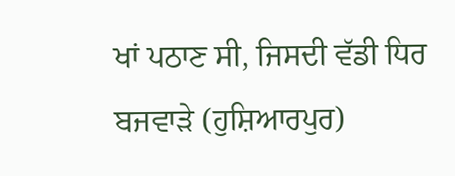ਖਾਂ ਪਠਾਣ ਸੀ, ਜਿਸਦੀ ਵੱਡੀ ਧਿਰ ਬਜਵਾੜੇ (ਹੁਸ਼ਿਆਰਪੁਰ)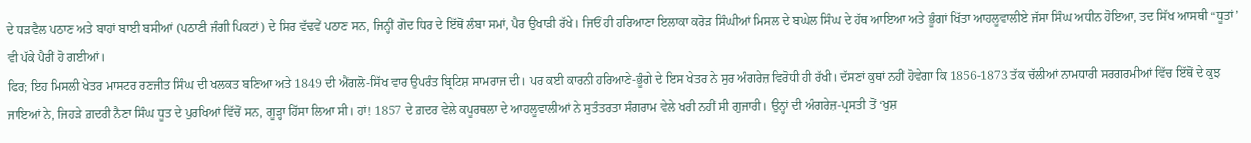ਦੇ ਧੜਵੈਲ ਪਠਾਣ ਅਤੇ ਬਾਹਾਂ ਬਾਈ ਬਸੀਆਂ (ਪਠਾਣੀ ਜੰਗੀ ਪਿਕਟਾਂ) ਦੇ ਸਿਰ ਵੱਢਵੇਂ ਪਠਾਣ ਸਨ, ਜਿਨ੍ਹੀਂ ਗੋਦ ਧਿਰ ਦੇ ਇੱਥੋਂ ਲੰਬਾ ਸਮਾਂ, ਪੈਰ ਉਖਾੜੀ ਰੱਖੇ। ਜਿਓਂ ਹੀ ਹਰਿਆਣਾ ਇਲਾਕਾ ਕਰੋੜ ਸਿੰਘੀਆਂ ਮਿਸਲ ਦੇ ਬਘੇਲ ਸਿੰਘ ਦੇ ਹੱਥ ਆਇਆ ਅਤੇ ਭੂੰਗਾਂ ਖਿੱਤਾ ਆਹਲੂਵਾਲੀਏ ਜੱਸਾ ਸਿੰਘ ਅਧੀਨ ਹੋਇਆ, ਤਦ ਸਿੱਖ ਆਸਥੀ “ਧੂਤਾਂ’ ਵੀ ਪੱਕੇ ਪੈਰੀਂ ਹੋ ਗਈਆਂ।
ਫਿਰ; ਇਹ ਮਿਸਲੀ ਖੇਤਰ ਮਾਸਟਰ ਰਣਜੀਤ ਸਿੰਘ ਦੀ ਖਲਕਤ ਬਣਿਆ ਅਤੇ 1849 ਦੀ ਐਂਗਲੋ-ਸਿੱਖ ਵਾਰ ਉਪਰੰਤ ਬ੍ਰਿਟਿਸ਼ ਸਾਮਰਾਜ ਦੀ। ਪਰ ਕਈ ਕਾਰਨੀ ਹਰਿਆਣੇ-ਭੂੰਗੇ ਦੇ ਇਸ ਖੇਤਰ ਨੇ ਸੁਰ ਅੰਗਰੇਜ਼ ਵਿਰੋਧੀ ਹੀ ਰੱਖੀ। ਦੱਸਣਾਂ ਕੁਥਾਂ ਨਹੀਂ ਹੋਵੇਗਾ ਕਿ 1856-1873 ਤੱਕ ਚੱਲੀਆਂ ਨਾਮਧਾਰੀ ਸਰਗਰਮੀਆਂ ਵਿੱਚ ਇੱਥੋਂ ਦੇ ਕੁਝ ਜਾਇਆਂ ਨੇ, ਜਿਹੜੇ ਗ਼ਦਰੀ ਨੈਣਾ ਸਿੰਘ ਧੂਤ ਦੇ ਪੁਰਖਿਆਂ ਵਿੱਚੋਂ ਸਨ, ਗੂੜ੍ਹਾ ਹਿੱਸਾ ਲਿਆ ਸੀ। ਹਾਂ! 1857 ਦੇ ਗ਼ਦਰ ਵੇਲੇ ਕਪੂਰਥਲਾ ਦੇ ਆਹਲੂਵਾਲੀਆਂ ਨੇ ਸੁਤੰਤਰਤਾ ਸੰਗਰਾਮ ਵੇਲੇ ਖਰੀ ਨਹੀਂ ਸੀ ਗੁਜਾਰੀ। ਉਨ੍ਹਾਂ ਦੀ ਅੰਗਰੇਜ਼-ਪ੍ਰਸਤੀ ਤੋਂ ‘ਖੁਸ਼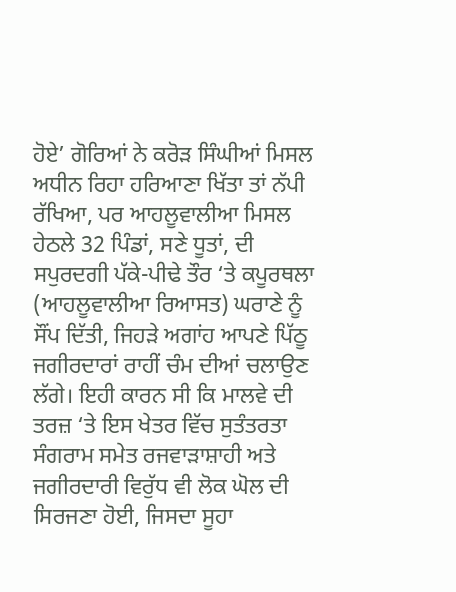ਹੋਏ’ ਗੋਰਿਆਂ ਨੇ ਕਰੋੜ ਸਿੰਘੀਆਂ ਮਿਸਲ ਅਧੀਨ ਰਿਹਾ ਹਰਿਆਣਾ ਖਿੱਤਾ ਤਾਂ ਨੱਪੀ ਰੱਖਿਆ, ਪਰ ਆਹਲੂਵਾਲੀਆ ਮਿਸਲ ਹੇਠਲੇ 32 ਪਿੰਡਾਂ, ਸਣੇ ਧੂਤਾਂ, ਦੀ ਸਪੁਰਦਗੀ ਪੱਕੇ-ਪੀਢੇ ਤੌਰ ‘ਤੇ ਕਪੂਰਥਲਾ (ਆਹਲੂਵਾਲੀਆ ਰਿਆਸਤ) ਘਰਾਣੇ ਨੂੰ ਸੌਂਪ ਦਿੱਤੀ, ਜਿਹੜੇ ਅਗਾਂਹ ਆਪਣੇ ਪਿੱਠੂ ਜਗੀਰਦਾਰਾਂ ਰਾਹੀਂ ਚੰਮ ਦੀਆਂ ਚਲਾਉਣ ਲੱਗੇ। ਇਹੀ ਕਾਰਨ ਸੀ ਕਿ ਮਾਲਵੇ ਦੀ ਤਰਜ਼ ‘ਤੇ ਇਸ ਖੇਤਰ ਵਿੱਚ ਸੁਤੰਤਰਤਾ ਸੰਗਰਾਮ ਸਮੇਤ ਰਜਵਾੜਾਸ਼ਾਹੀ ਅਤੇ ਜਗੀਰਦਾਰੀ ਵਿਰੁੱਧ ਵੀ ਲੋਕ ਘੋਲ ਦੀ ਸਿਰਜਣਾ ਹੋਈ, ਜਿਸਦਾ ਸੂਹਾ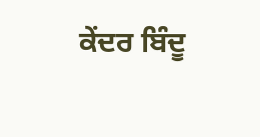ਕੇਂਦਰ ਬਿੰਦੂ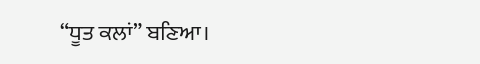“ਧੂਤ ਕਲਾਂ” ਬਣਿਆ।